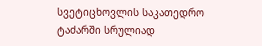სვეტიცხოვლის საკათედრო ტაძარში სრულიად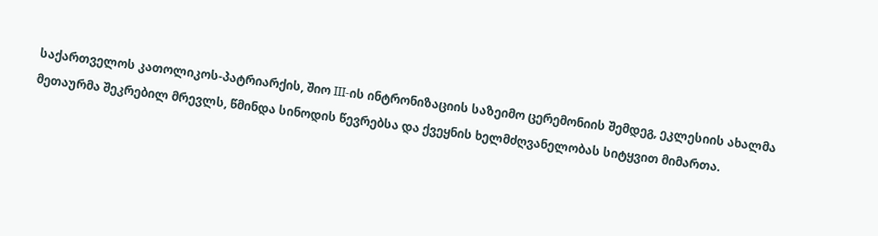საქართველოს კათოლიკოს-პატრიარქის, შიო III-ის ინტრონიზაციის საზეიმო ცერემონიის შემდეგ, ეკლესიის ახალმა მეთაურმა შეკრებილ მრევლს, წმინდა სინოდის წევრებსა და ქვეყნის ხელმძღვანელობას სიტყვით მიმართა.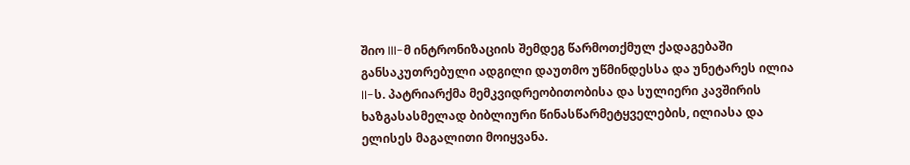შიო III-მ ინტრონიზაციის შემდეგ წარმოთქმულ ქადაგებაში განსაკუთრებული ადგილი დაუთმო უწმინდესსა და უნეტარეს ილია II-ს. პატრიარქმა მემკვიდრეობითობისა და სულიერი კავშირის ხაზგასასმელად ბიბლიური წინასწარმეტყველების, ილიასა და ელისეს მაგალითი მოიყვანა.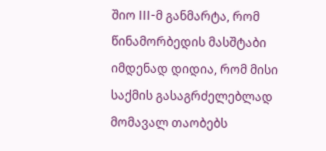შიო III-მ განმარტა, რომ წინამორბედის მასშტაბი იმდენად დიდია, რომ მისი საქმის გასაგრძელებლად მომავალ თაობებს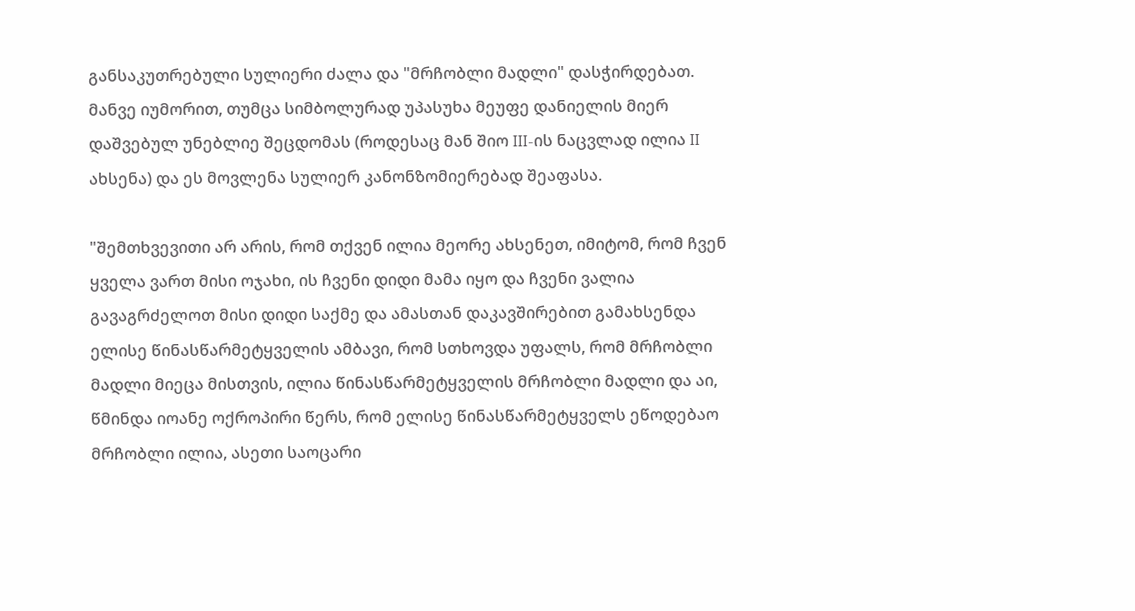განსაკუთრებული სულიერი ძალა და "მრჩობლი მადლი" დასჭირდებათ. მანვე იუმორით, თუმცა სიმბოლურად უპასუხა მეუფე დანიელის მიერ დაშვებულ უნებლიე შეცდომას (როდესაც მან შიო III-ის ნაცვლად ილია II ახსენა) და ეს მოვლენა სულიერ კანონზომიერებად შეაფასა.

"შემთხვევითი არ არის, რომ თქვენ ილია მეორე ახსენეთ, იმიტომ, რომ ჩვენ ყველა ვართ მისი ოჯახი, ის ჩვენი დიდი მამა იყო და ჩვენი ვალია გავაგრძელოთ მისი დიდი საქმე და ამასთან დაკავშირებით გამახსენდა ელისე წინასწარმეტყველის ამბავი, რომ სთხოვდა უფალს, რომ მრჩობლი მადლი მიეცა მისთვის, ილია წინასწარმეტყველის მრჩობლი მადლი და აი, წმინდა იოანე ოქროპირი წერს, რომ ელისე წინასწარმეტყველს ეწოდებაო მრჩობლი ილია, ასეთი საოცარი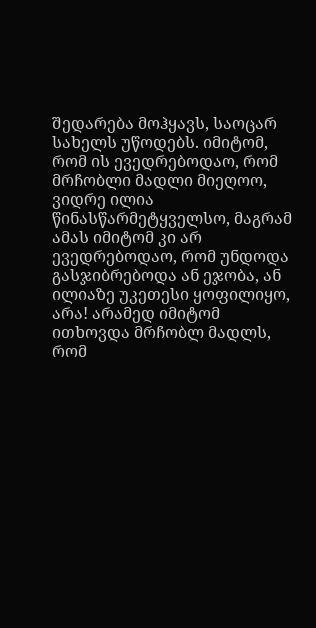შედარება მოჰყავს, საოცარ სახელს უწოდებს. იმიტომ, რომ ის ევედრებოდაო, რომ მრჩობლი მადლი მიეღოო, ვიდრე ილია წინასწარმეტყველსო, მაგრამ ამას იმიტომ კი არ ევედრებოდაო, რომ უნდოდა გასჯიბრებოდა ან ეჯობა, ან ილიაზე უკეთესი ყოფილიყო, არა! არამედ იმიტომ ითხოვდა მრჩობლ მადლს, რომ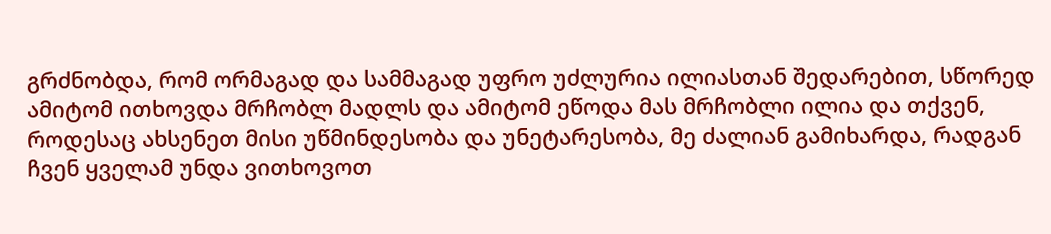გრძნობდა, რომ ორმაგად და სამმაგად უფრო უძლურია ილიასთან შედარებით, სწორედ ამიტომ ითხოვდა მრჩობლ მადლს და ამიტომ ეწოდა მას მრჩობლი ილია და თქვენ, როდესაც ახსენეთ მისი უწმინდესობა და უნეტარესობა, მე ძალიან გამიხარდა, რადგან ჩვენ ყველამ უნდა ვითხოვოთ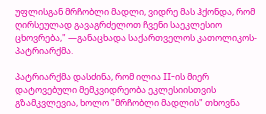უფლისგან მრჩობლი მადლი, ვიდრე მას ჰქონდა, რომ ღირსეულად გავაგრძელოთ ჩვენი საეკლესიო ცხოვრება," —განაცხადა საქართველოს კათოლიკოს-პატრიარქმა.

პატრიარქმა დასძინა, რომ ილია II-ის მიერ დატოვებული მემკვიდრეობა ეკლესიისთვის გზამკვლევია, ხოლო "მრჩობლი მადლის" თხოვნა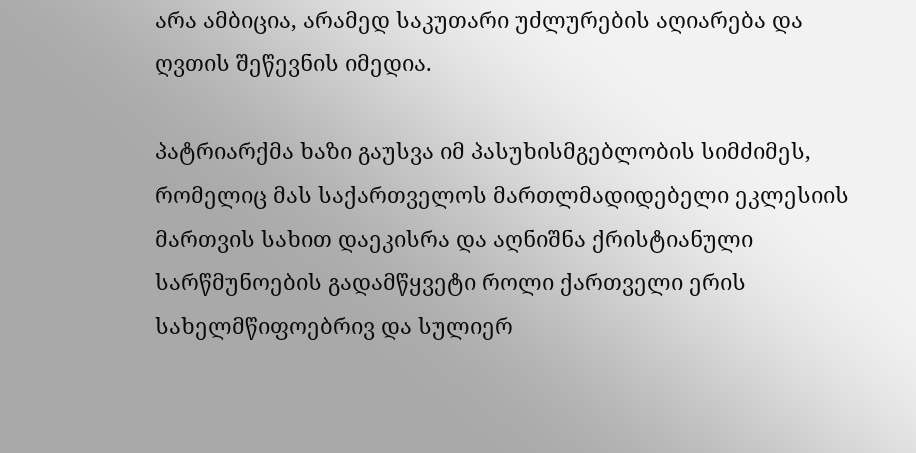არა ამბიცია, არამედ საკუთარი უძლურების აღიარება და ღვთის შეწევნის იმედია.

პატრიარქმა ხაზი გაუსვა იმ პასუხისმგებლობის სიმძიმეს, რომელიც მას საქართველოს მართლმადიდებელი ეკლესიის მართვის სახით დაეკისრა და აღნიშნა ქრისტიანული სარწმუნოების გადამწყვეტი როლი ქართველი ერის სახელმწიფოებრივ და სულიერ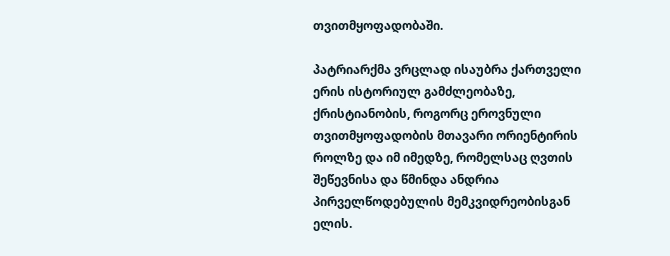თვითმყოფადობაში.

პატრიარქმა ვრცლად ისაუბრა ქართველი ერის ისტორიულ გამძლეობაზე, ქრისტიანობის, როგორც ეროვნული თვითმყოფადობის მთავარი ორიენტირის როლზე და იმ იმედზე, რომელსაც ღვთის შეწევნისა და წმინდა ანდრია პირველწოდებულის მემკვიდრეობისგან ელის.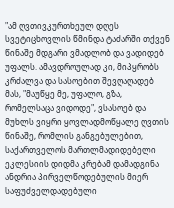"ამ ღვთივკურთხეულ დღეს სვეტიცხოვლის წმინდა ტაძარში თქვენ წინაშე მდგარი ვმადლობ და ვადიდებ უფალს. ამავდროულად კი, მიპყრობს კრძალვა და სასოებით შევღაღადებ მას, "მაუწყე მე, უფალო, გზა, რომელსაცა ვიდოდე", ვსასოებ და მუხლს ვიყრი ყოვლადმოწყალე ღვთის წინაშე, რომლის განგებულებით, საქართველოს მართლმადიდებელი ეკლესიის დიდმა კრებამ დამადგინა ანდრია პირველწოდებულის მიერ საფუძველდადებული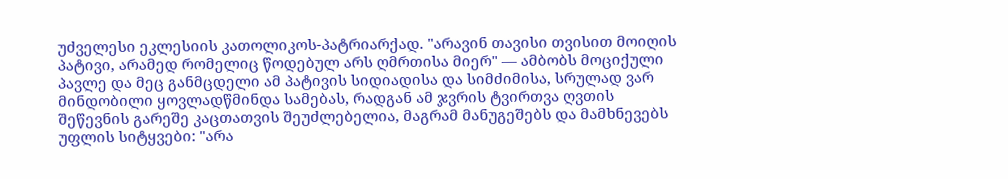უძველესი ეკლესიის კათოლიკოს-პატრიარქად. "არავინ თავისი თვისით მოიღის პატივი, არამედ რომელიც წოდებულ არს ღმრთისა მიერ" — ამბობს მოციქული პავლე და მეც განმცდელი ამ პატივის სიდიადისა და სიმძიმისა, სრულად ვარ მინდობილი ყოვლადწმინდა სამებას, რადგან ამ ჯვრის ტვირთვა ღვთის შეწევნის გარეშე კაცთათვის შეუძლებელია, მაგრამ მანუგეშებს და მამხნევებს უფლის სიტყვები: "არა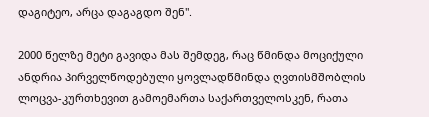დაგიტეო, არცა დაგაგდო შენ".

2000 წელზე მეტი გავიდა მას შემდეგ, რაც წმინდა მოციქული ანდრია პირველწოდებული ყოვლადწმინდა ღვთისმშობლის ლოცვა-კურთხევით გამოემართა საქართველოსკენ, რათა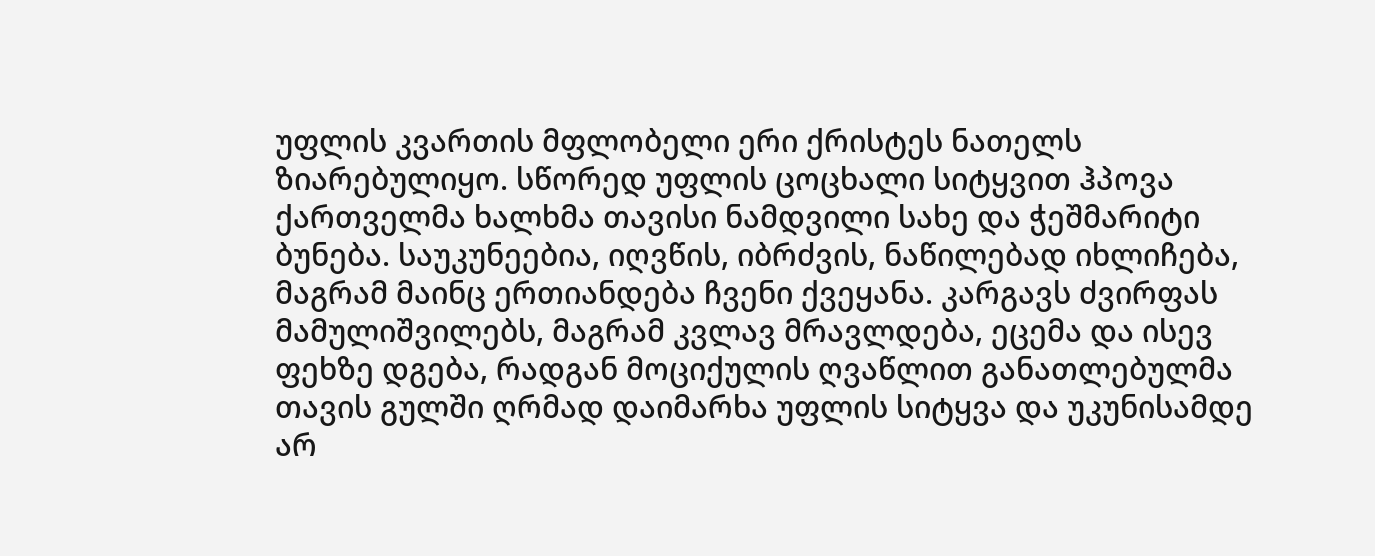უფლის კვართის მფლობელი ერი ქრისტეს ნათელს ზიარებულიყო. სწორედ უფლის ცოცხალი სიტყვით ჰპოვა ქართველმა ხალხმა თავისი ნამდვილი სახე და ჭეშმარიტი ბუნება. საუკუნეებია, იღვწის, იბრძვის, ნაწილებად იხლიჩება, მაგრამ მაინც ერთიანდება ჩვენი ქვეყანა. კარგავს ძვირფას მამულიშვილებს, მაგრამ კვლავ მრავლდება, ეცემა და ისევ ფეხზე დგება, რადგან მოციქულის ღვაწლით განათლებულმა თავის გულში ღრმად დაიმარხა უფლის სიტყვა და უკუნისამდე არ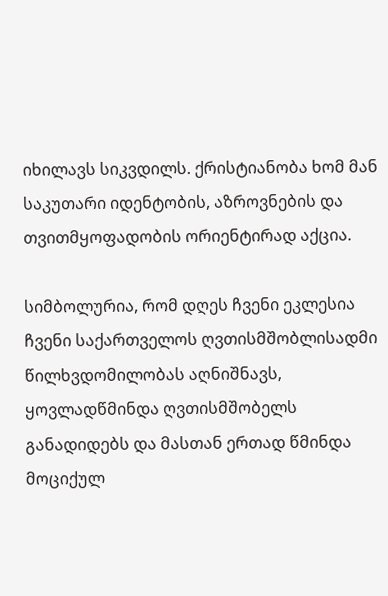იხილავს სიკვდილს. ქრისტიანობა ხომ მან საკუთარი იდენტობის, აზროვნების და თვითმყოფადობის ორიენტირად აქცია.

სიმბოლურია, რომ დღეს ჩვენი ეკლესია ჩვენი საქართველოს ღვთისმშობლისადმი წილხვდომილობას აღნიშნავს, ყოვლადწმინდა ღვთისმშობელს განადიდებს და მასთან ერთად წმინდა მოციქულ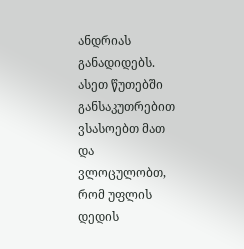ანდრიას განადიდებს. ასეთ წუთებში განსაკუთრებით ვსასოებთ მათ და ვლოცულობთ, რომ უფლის დედის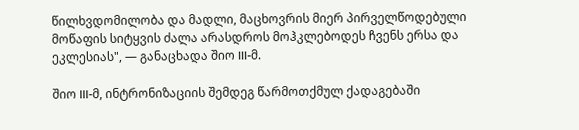წილხვდომილობა და მადლი, მაცხოვრის მიერ პირველწოდებული მოწაფის სიტყვის ძალა არასდროს მოჰკლებოდეს ჩვენს ერსა და ეკლესიას", — განაცხადა შიო III-მ.

შიო III-მ, ინტრონიზაციის შემდეგ წარმოთქმულ ქადაგებაში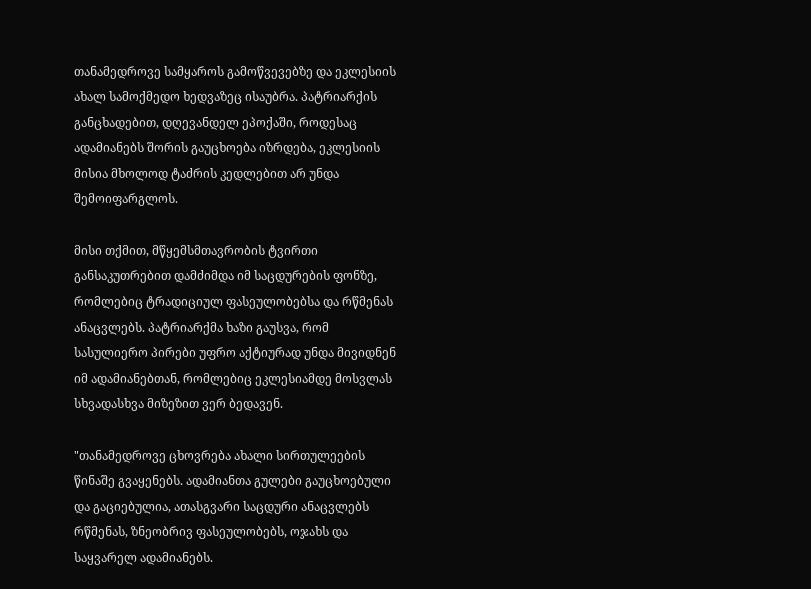თანამედროვე სამყაროს გამოწვევებზე და ეკლესიის ახალ სამოქმედო ხედვაზეც ისაუბრა. პატრიარქის განცხადებით, დღევანდელ ეპოქაში, როდესაც ადამიანებს შორის გაუცხოება იზრდება, ეკლესიის მისია მხოლოდ ტაძრის კედლებით არ უნდა შემოიფარგლოს.

მისი თქმით, მწყემსმთავრობის ტვირთი განსაკუთრებით დამძიმდა იმ საცდურების ფონზე, რომლებიც ტრადიციულ ფასეულობებსა და რწმენას ანაცვლებს. პატრიარქმა ხაზი გაუსვა, რომ სასულიერო პირები უფრო აქტიურად უნდა მივიდნენ იმ ადამიანებთან, რომლებიც ეკლესიამდე მოსვლას სხვადასხვა მიზეზით ვერ ბედავენ.

"თანამედროვე ცხოვრება ახალი სირთულეების წინაშე გვაყენებს. ადამიანთა გულები გაუცხოებული და გაციებულია, ათასგვარი საცდური ანაცვლებს რწმენას, ზნეობრივ ფასეულობებს, ოჯახს და საყვარელ ადამიანებს.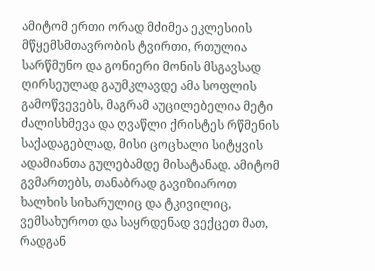ამიტომ ერთი ორად მძიმეა ეკლესიის მწყემსმთავრობის ტვირთი, რთულია სარწმუნო და გონიერი მონის მსგავსად ღირსეულად გაუმკლავდე ამა სოფლის გამოწვევებს, მაგრამ აუცილებელია მეტი ძალისხმევა და ღვაწლი ქრისტეს რწმენის საქადაგებლად, მისი ცოცხალი სიტყვის ადამიანთა გულებამდე მისატანად. ამიტომ გვმართებს, თანაბრად გავიზიაროთ ხალხის სიხარულიც და ტკივილიც, ვემსახუროთ და საყრდენად ვექცეთ მათ, რადგან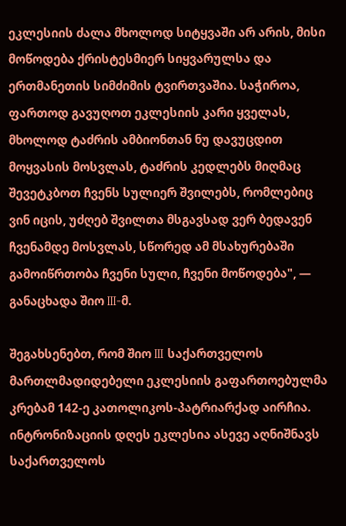ეკლესიის ძალა მხოლოდ სიტყვაში არ არის, მისი მოწოდება ქრისტესმიერ სიყვარულსა და ერთმანეთის სიმძიმის ტვირთვაშია. საჭიროა, ფართოდ გავუღოთ ეკლესიის კარი ყველას, მხოლოდ ტაძრის ამბიონთან ნუ დავუცდით მოყვასის მოსვლას, ტაძრის კედლებს მიღმაც შევეტკბოთ ჩვენს სულიერ შვილებს, რომლებიც ვინ იცის, უძღებ შვილთა მსგავსად ვერ ბედავენ ჩვენამდე მოსვლას, სწორედ ამ მსახურებაში გამოიწრთობა ჩვენი სული, ჩვენი მოწოდება", — განაცხადა შიო III-მ.

შეგახსენებთ, რომ შიო III საქართველოს მართლმადიდებელი ეკლესიის გაფართოებულმა კრებამ 142-ე კათოლიკოს-პატრიარქად აირჩია. ინტრონიზაციის დღეს ეკლესია ასევე აღნიშნავს საქართველოს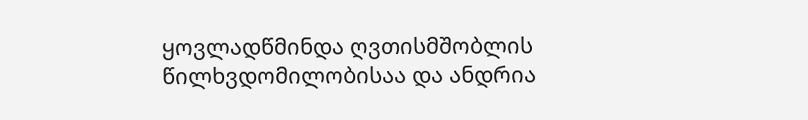ყოვლადწმინდა ღვთისმშობლის წილხვდომილობისაა და ანდრია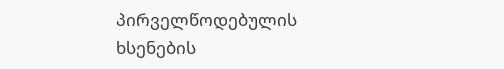პირველწოდებულის ხსენების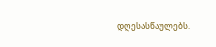დღესასწაულებს.